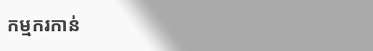កម្មករកាន់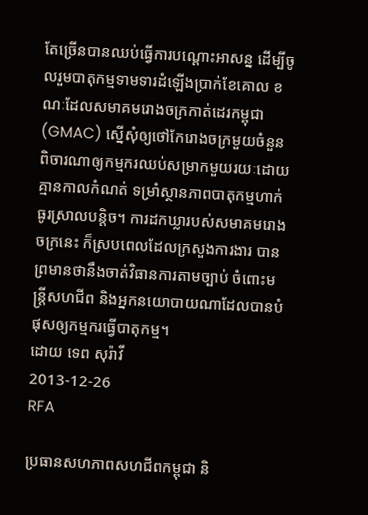តែច្រើនបានឈប់ធ្វើការបណ្ដោះអាសន្ន ដើម្បីចូលរួមបាតុកម្មទាមទារដំឡើងប្រាក់ខែគោល ខណៈដែលសមាគមរោងចក្រកាត់ដេរកម្ពុជា (GMAC) ស្នើសុំឲ្យថៅកែរោងចក្រមួយចំនួនពិចារណាឲ្យកម្មករឈប់សម្រាកមួយរយៈដោយគ្មានកាលកំណត់ ទម្រាំស្ថានភាពបាតុកម្មហាក់ធូរស្រាលបន្តិច។ ការដកឃ្លារបស់សមាគមរោងចក្រនេះ ក៏ស្របពេលដែលក្រសួងការងារ បានព្រមានថានឹងចាត់វិធានការតាមច្បាប់ ចំពោះមន្ត្រីសហជីព និងអ្នកនយោបាយណាដែលបានបំផុសឲ្យកម្មករធ្វើបាតុកម្ម។
ដោយ ទេព សុរ៉ាវី
2013-12-26
RFA

ប្រធានសហភាពសហជីពកម្ពុជា និ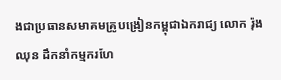ងជាប្រធានសមាគមគ្រូបង្រៀនកម្ពុជាឯករាជ្យ លោក រ៉ុង ឈុន ដឹកនាំកម្មករហែ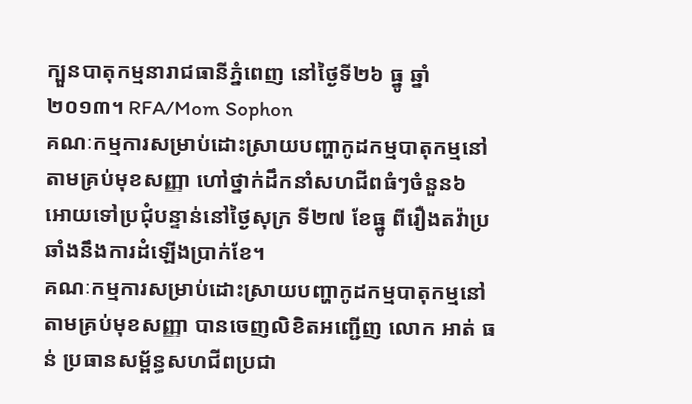ក្បួនបាតុកម្មនារាជធានីភ្នំពេញ នៅថ្ងៃទី២៦ ធ្នូ ឆ្នាំ២០១៣។ RFA/Mom Sophon
គណៈកម្មការសម្រាប់ដោះស្រាយបញ្ហាកូដកម្មបាតុកម្មនៅតាមគ្រប់មុខសញ្ញា ហៅថ្នាក់ដឹកនាំសហជីពធំៗចំនួន៦ អោយទៅប្រជុំបន្ទាន់នៅថ្ងៃសុក្រ ទី២៧ ខែធ្នូ ពីរឿងតវ៉ាប្រឆាំងនឹងការដំឡើងប្រាក់ខែ។
គណៈកម្មការសម្រាប់ដោះស្រាយបញ្ហាកូដកម្មបាតុកម្មនៅតាមគ្រប់មុខសញ្ញា បានចេញលិខិតអញ្ជើញ លោក អាត់ ធន់ ប្រធានសម្ព័ន្ធសហជីពប្រជា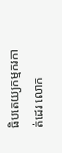ធិបតេយ្យកម្មករកាត់ដេរ លោក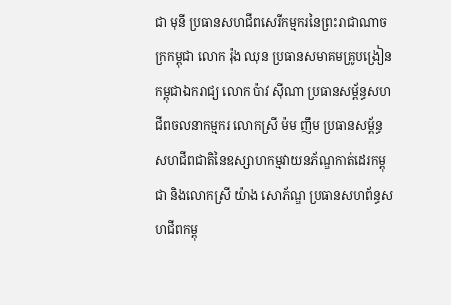ជា មុនី ប្រធានសហជីពសេរីកម្មករនៃព្រះរាជាណាចក្រកម្ពុជា លោក រ៉ុង ឈុន ប្រធានសមាគមគ្រូបង្រៀនកម្ពុជាឯករាជ្យ លោក ប៉ាវ ស៊ីណា ប្រធានសម្ព័ន្ធសហជីពចលនាកម្មករ លោកស្រី ម៉ម ញឹម ប្រធានសម្ព័ន្ធសហជីពជាតិនៃឧស្សាហកម្មវាយនភ័ណ្ឌកាត់ដេរកម្ពុជា និងលោកស្រី យ៉ាង សោភ័ណ្ឌ ប្រធានសហព័ន្ធសហជីពកម្ពុ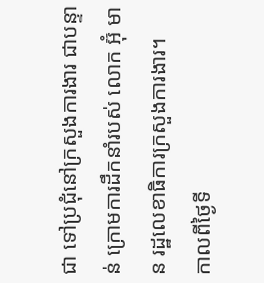ជា ទៅប្រជុំនៅក្រសួងការងារ ជាបន្ទាន់ ក្រោមការដឹកនាំរបស់ លោក អ៊ុំ មាន រដ្ឋលេខាធិការក្រសួងការងារ។
កាលពីថ្ងៃទី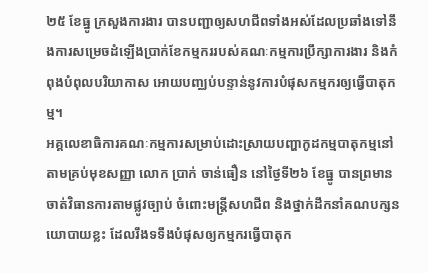២៥ ខែធ្នូ ក្រសួងការងារ បានបញ្ជាឲ្យសហជីពទាំងអស់ដែលប្រឆាំងទៅនឹងការសម្រេចដំឡើងប្រាក់ខែកម្មកររបស់គណៈកម្មការប្រឹក្សាការងារ និងកំពុងបំពុលបរិយាកាស អោយបញ្ឈប់បន្ទាន់នូវការបំផុសកម្មករឲ្យធ្វើបាតុកម្ម។
អគ្គលេខាធិការគណៈកម្មការសម្រាប់ដោះស្រាយបញ្ហាកូដកម្មបាតុកម្មនៅតាមគ្រប់មុខសញ្ញា លោក ប្រាក់ ចាន់ធឿន នៅថ្ងៃទី២៦ ខែធ្នូ បានព្រមានចាត់វិធានការតាមផ្លូវច្បាប់ ចំពោះមន្ត្រីសហជីព និងថ្នាក់ដឹកនាំគណបក្សនយោបាយខ្លះ ដែលរឹងទទឹងបំផុសឲ្យកម្មករធ្វើបាតុក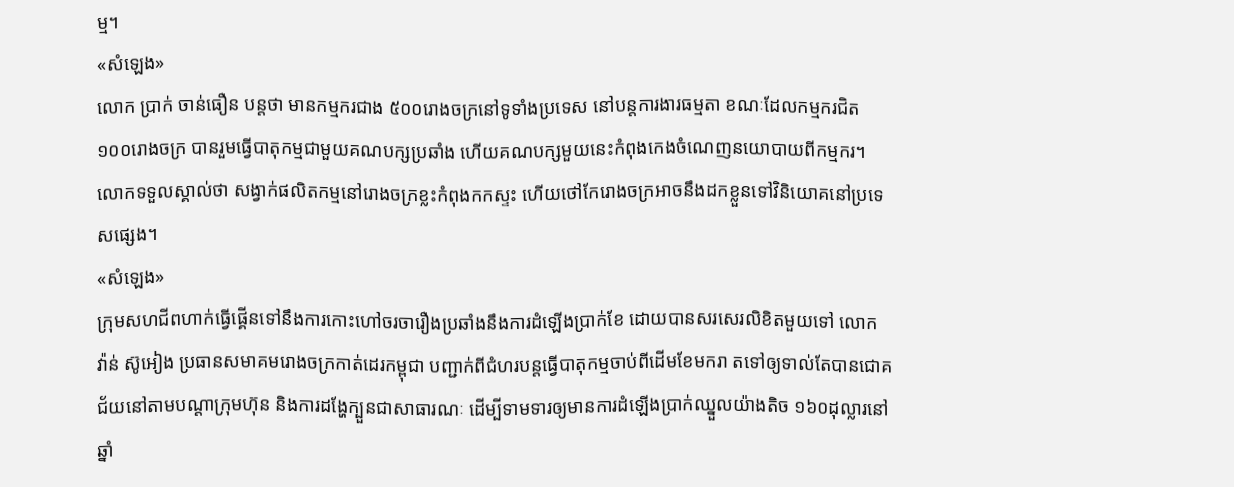ម្ម។
«សំឡេង»
លោក ប្រាក់ ចាន់ធឿន បន្តថា មានកម្មករជាង ៥០០រោងចក្រនៅទូទាំងប្រទេស នៅបន្តការងារធម្មតា ខណៈដែលកម្មករជិត ១០០រោងចក្រ បានរួមធ្វើបាតុកម្មជាមួយគណបក្សប្រឆាំង ហើយគណបក្សមួយនេះកំពុងកេងចំណេញនយោបាយពីកម្មករ។ លោកទទួលស្គាល់ថា សង្វាក់ផលិតកម្មនៅរោងចក្រខ្លះកំពុងកកស្ទះ ហើយថៅកែរោងចក្រអាចនឹងដកខ្លួនទៅវិនិយោគនៅប្រទេសផ្សេង។
«សំឡេង»
ក្រុមសហជីពហាក់ធ្វើផ្គើនទៅនឹងការកោះហៅចរចារឿងប្រឆាំងនឹងការដំឡើងប្រាក់ខែ ដោយបានសរសេរលិខិតមួយទៅ លោក វ៉ាន់ ស៊ូអៀង ប្រធានសមាគមរោងចក្រកាត់ដេរកម្ពុជា បញ្ជាក់ពីជំហរបន្តធ្វើបាតុកម្មចាប់ពីដើមខែមករា តទៅឲ្យទាល់តែបានជោគជ័យនៅតាមបណ្ដាក្រុមហ៊ុន និងការដង្ហែក្បួនជាសាធារណៈ ដើម្បីទាមទារឲ្យមានការដំឡើងប្រាក់ឈ្នួលយ៉ាងតិច ១៦០ដុល្លារនៅឆ្នាំ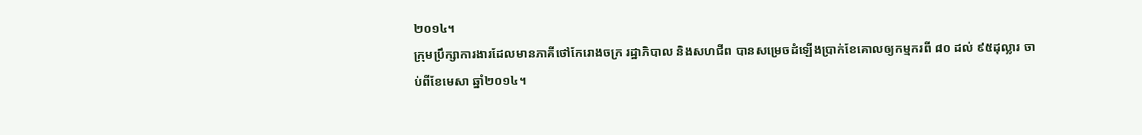២០១៤។
ក្រុមប្រឹក្សាការងារដែលមានភាគីថៅកែរោងចក្រ រដ្ឋាភិបាល និងសហជីព បានសម្រេចដំឡើងប្រាក់ខែគោលឲ្យកម្មករពី ៨០ ដល់ ៩៥ដុល្លារ ចាប់ពីខែមេសា ឆ្នាំ២០១៤។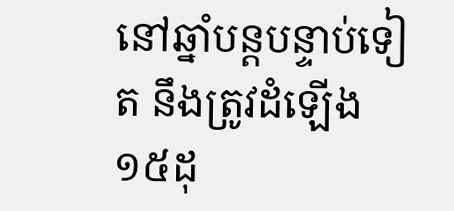នៅឆ្នាំបន្តបន្ទាប់ទៀត នឹងត្រូវដំឡើង ១៥ដុ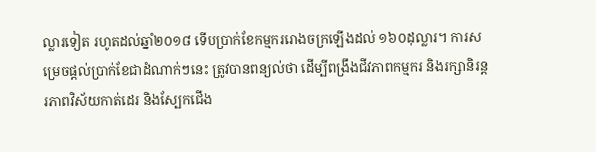ល្លារទៀត រហូតដល់ឆ្នាំ២០១៨ ទើបប្រាក់ខែកម្មកររោងចក្រឡើងដល់ ១៦០ដុល្លារ។ ការសម្រេចផ្តល់ប្រាក់ខែជាដំណាក់ៗនេះ ត្រូវបានពន្យល់ថា ដើម្បីពង្រឹងជីវភាពកម្មករ និងរក្សានិរន្តរភាពវិស័យកាត់ដេរ និងស្បែកជើង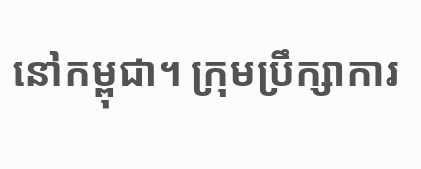នៅកម្ពុជា។ ក្រុមប្រឹក្សាការ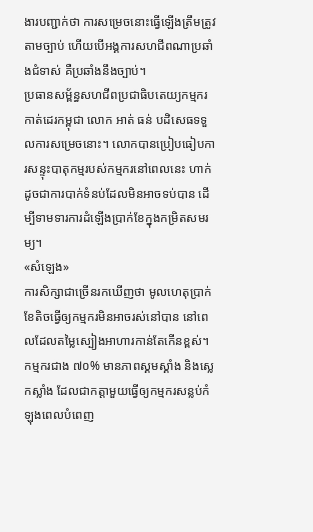ងារបញ្ជាក់ថា ការសម្រេចនោះធ្វើឡើងត្រឹមត្រូវតាមច្បាប់ ហើយបើអង្គការសហជីពណាប្រឆាំងជំទាស់ គឺប្រឆាំងនឹងច្បាប់។
ប្រធានសម្ព័ន្ធសហជីពប្រជាធិបតេយ្យកម្មករកាត់ដេរកម្ពុជា លោក អាត់ ធន់ បដិសេធទទួលការសម្រេចនោះ។ លោកបានប្រៀបធៀបការសន្ទុះបាតុកម្មរបស់កម្មករនៅពេលនេះ ហាក់ដូចជាការបាក់ទំនប់ដែលមិនអាចទប់បាន ដើម្បីទាមទារការដំឡើងប្រាក់ខែក្នុងកម្រិតសមរម្យ។
«សំឡេង»
ការសិក្សាជាច្រើនរកឃើញថា មូលហេតុប្រាក់ខែតិចធ្វើឲ្យកម្មករមិនអាចរស់នៅបាន នៅពេលដែលតម្លៃស្បៀងអាហារកាន់តែកើនខ្ពស់។ កម្មករជាង ៧០% មានភាពស្គមស្គាំង និងស្លេកស្លាំង ដែលជាកត្តាមួយធ្វើឲ្យកម្មករសន្លប់កំឡុងពេលបំពេញ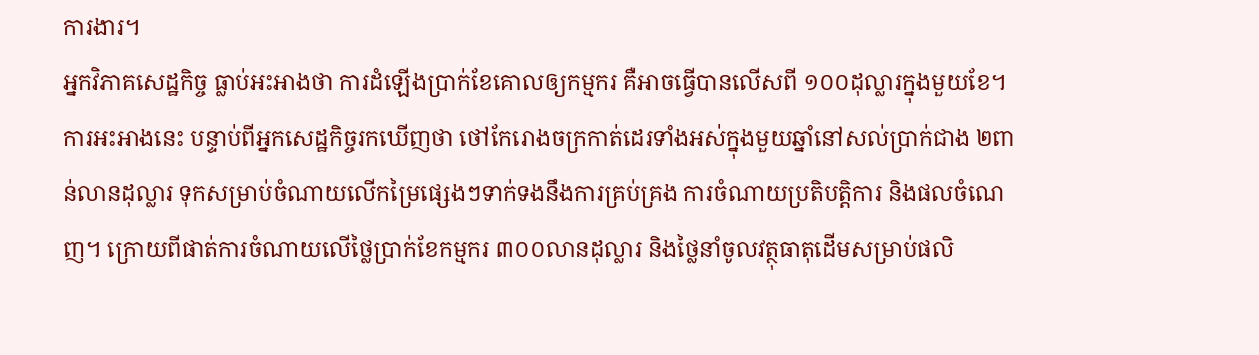ការងារ។
អ្នកវិភាគសេដ្ឋកិច្ច ធ្លាប់អះអាងថា ការដំឡើងប្រាក់ខែគោលឲ្យកម្មករ គឺអាចធ្វើបានលើសពី ១០០ដុល្លារក្នុងមួយខែ។ ការអះអាងនេះ បន្ទាប់ពីអ្នកសេដ្ឋកិច្ចរកឃើញថា ថៅកែរោងចក្រកាត់ដេរទាំងអស់ក្នុងមួយឆ្នាំនៅសល់ប្រាក់ជាង ២ពាន់លានដុល្លារ ទុកសម្រាប់ចំណាយលើកម្រៃផ្សេងៗទាក់ទងនឹងការគ្រប់គ្រង ការចំណាយប្រតិបត្តិការ និងផលចំណេញ។ ក្រោយពីផាត់ការចំណាយលើថ្លៃប្រាក់ខែកម្មករ ៣០០លានដុល្លារ និងថ្លៃនាំចូលវត្ថុធាតុដើមសម្រាប់ផលិ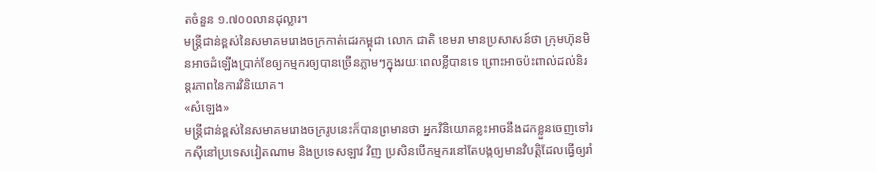តចំនួន ១.៧០០លានដុល្លារ។
មន្ត្រីជាន់ខ្ពស់នៃសមាគមរោងចក្រកាត់ដេរកម្ពុជា លោក ជាតិ ខេមរា មានប្រសាសន៍ថា ក្រុមហ៊ុនមិនអាចដំឡើងប្រាក់ខែឲ្យកម្មករឲ្យបានច្រើនភ្លាមៗក្នុងរយៈពេលខ្លីបានទេ ព្រោះអាចប៉ះពាល់ដល់និរន្តរភាពនៃការវិនិយោគ។
«សំឡេង»
មន្ត្រីជាន់ខ្ពស់នៃសមាគមរោងចក្ររូបនេះក៏បានព្រមានថា អ្នកវិនិយោគខ្លះអាចនឹងដកខ្លួនចេញទៅរកស៊ីនៅប្រទេសវៀតណាម និងប្រទេសឡាវ វិញ ប្រសិនបើកម្មករនៅតែបង្កឲ្យមានវិបត្តិដែលធ្វើឲ្យរាំ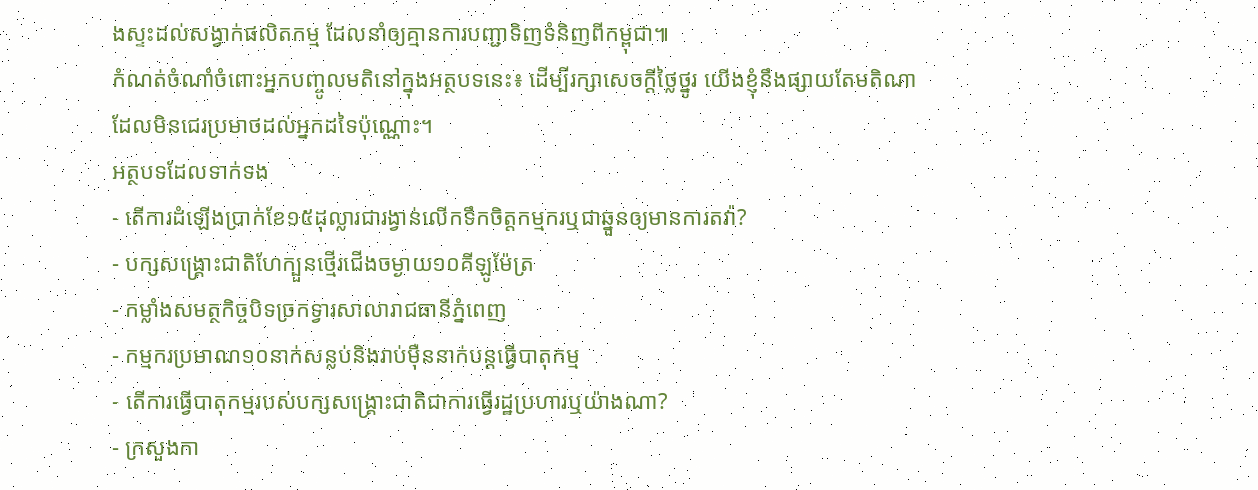ងស្ទះដល់សង្វាក់ផលិតកម្ម ដែលនាំឲ្យគ្មានការបញ្ជាទិញទំនិញពីកម្ពុជា៕
កំណត់ចំណាំចំពោះអ្នកបញ្ចូលមតិនៅក្នុងអត្ថបទនេះ៖ ដើម្បីរក្សាសេចក្ដីថ្លៃថ្នូរ យើងខ្ញុំនឹងផ្សាយតែមតិណា ដែលមិនជេរប្រមាថដល់អ្នកដទៃប៉ុណ្ណោះ។
អត្ថបទដែលទាក់ទង
- តើការដំឡើងប្រាក់ខែ១៥ដុល្លារជារង្វាន់លើកទឹកចិត្តកម្មករឬជាឆ្នួនឲ្យមានការតវ៉ា?
- បក្សសង្គ្រោះជាតិហែក្បួនថ្មើរជើងចម្ងាយ១០គីឡូម៉ែត្រ
- កម្លាំងសមត្ថកិច្ចបិទច្រកទ្វារសាលារាជធានីភ្នំពេញ
- កម្មករប្រមាណ១០នាក់សន្លប់និងរាប់ម៉ឺននាក់បន្តធ្វើបាតុកម្ម
- តើការធ្វើបាតុកម្មរបស់បក្សសង្គ្រោះជាតិជាការធ្វើរដ្ឋប្រហារឬយ៉ាងណា?
- ក្រសួងកា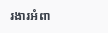រងារអំពា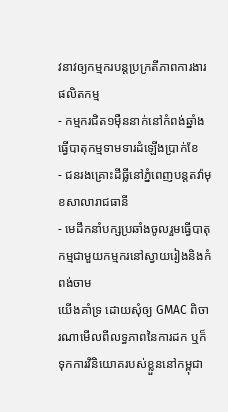វនាវឲ្យកម្មករបន្តប្រក្រតីភាពការងារផលិតកម្ម
- កម្មករជិត១ម៉ឺននាក់នៅកំពង់ឆ្នាំងធ្វើបាតុកម្មទាមទារដំឡើងប្រាក់ខែ
- ជនរងគ្រោះដីធ្លីនៅភ្នំពេញបន្តតវ៉ាមុខសាលារាជធានី
- មេដឹកនាំបក្សប្រឆាំងចូលរួមធ្វើបាតុកម្មជាមួយកម្មករនៅស្វាយរៀងនិងកំពង់ចាម
យើងគាំទ្រ ដោយសុំឲ្យ GMAC ពិចារណាមើលពីលទ្ធភាពនៃការដក ឬក៏ទុកការវិនិយោគរបស់ខ្លួននៅកម្ពុជា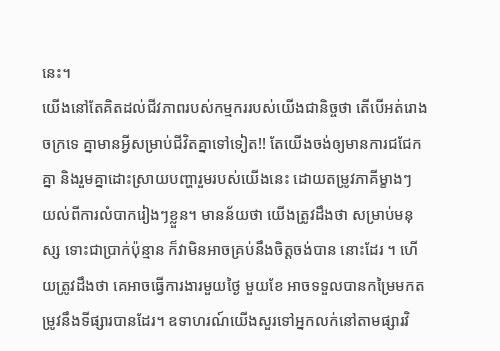នេះ។
យើងនៅតែគិតដល់ជីវភាពរបស់កម្មកររបស់យើងជានិច្ចថា តើបើអត់រោងចក្រទេ គ្នាមានអ្វីសម្រាប់ជីវិតគ្នាទៅទៀត!! តែយើងចង់ឲ្យមានការជជែកគ្នា និងរួមគ្នាដោះស្រាយបញ្ហារួមរបស់យើងនេះ ដោយតម្រូវភាគីម្ខាងៗ យល់ពីការលំបាករៀងៗខ្លួន។ មានន័យថា យើងត្រូវដឹងថា សម្រាប់មនុស្ស ទោះជាប្រាក់ប៉ុន្មាន ក៏វាមិនអាចគ្រប់នឹងចិត្តចង់បាន នោះដែរ ។ ហើយត្រូវដឹងថា គេអាចធ្វើការងារមួយថ្ងៃ មួយខែ អាចទទួលបានកម្រៃមកតម្រូវនឹងទីផ្សារបានដែរ។ ឧទាហរណ៍យើងសួរទៅអ្នកលក់នៅតាមផ្សារវិ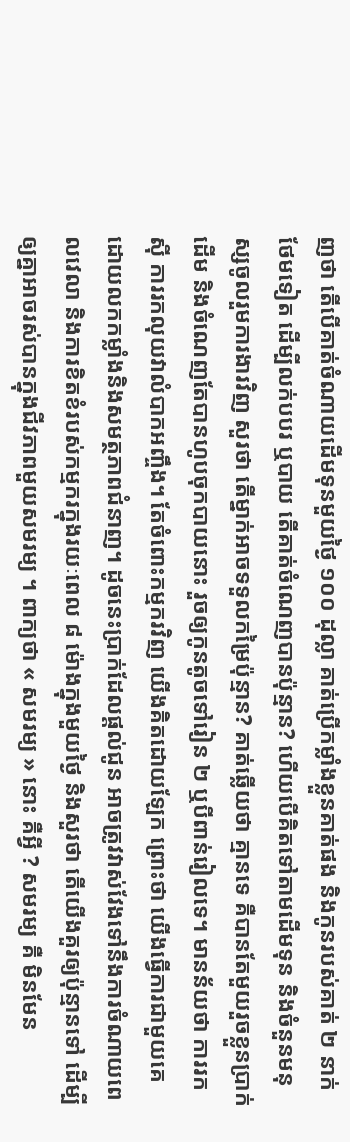ញថា តើបើគាត់ចំណាយដើមទុនមួយថ្ងៃ ១០០ ដុល្លា គាត់ប្រើកម្លាំងខ្លួនគាត់ផង និងកូនរបស់គាត់ ២ នាក់ថែមទៀត ដើម្បីលក់បបរ ឬបាយ តើគាត់ចំណេញបានប៉ុន្មាន? ហើយបើគិតទៅតាមដើមទុន និងចំនួនមនុស្សចូលរួមការងារវិញ សួរថា តើម្នាក់អាចទទួលកម្រៃប៉ុន្មាន? គាត់ឆ្លើយថា គ្មានទេ គឺបានតែមួយរួចខ្លួនប្រាក់ដើម និងចំណេញតែបានហូបចុកបាយនោះ រួចឲ្យកូនតូចទៅរៀន ២ ឬបីពាន់រៀលទេ។ មានន័យថា ការរកស៊ី ការរកលុយវាលំបាកអញ្ចឹង។ តែចំពោះកម្មករវិញ យើងគិតដោយឡែក ព្រោះថា យើងធ្វើការជាមួយគេ ដោយលកកម្លាំងនិងសមត្ថភាពជំនាញ។ ដូចនេះប្រាក់ដែលផ្តល់ជូន អាចត្រូវវាស់វែងទៅនឹងការចំណាយពេលវេលា និងការខិតខំរបស់កម្មករក្នុងរយៈពេល ៨ ម៉ោងក្នុងមួយថ្ងៃ និងសួរថា តើយើងគួរឲ្យប៉ុន្មានទៅ ដើម្បីឲ្យគ្នាអាចរស់បានក្នុងជីវភាពមួយសមរម្យ ។ ពាក្យថា « សមរម្យ » នោះ គឺអ្វី ? សមរម្យ គឺ មិនមែន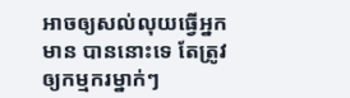អាចឲ្យសល់លុយធ្វើអ្នកមាន បាននោះទេ តែត្រូវឲ្យកម្មករម្នាក់ៗ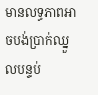មានលទ្ធភាពអាចបង់ប្រាក់ឈ្នួលបន្ទប់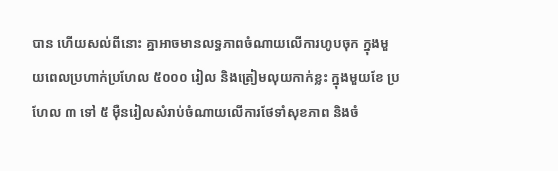បាន ហើយសល់ពីនោះ គ្នាអាចមានលទ្ធភាពចំណាយលើការហូបចុក ក្នុងមួយពេលប្រហាក់ប្រហែល ៥០០០ រៀល និងត្រៀមលុយកាក់ខ្លះ ក្នុងមួយខែ ប្រហែល ៣ ទៅ ៥ ម៉ឺនរៀលសំរាប់ចំណាយលើការថែទាំសុខភាព និងចំ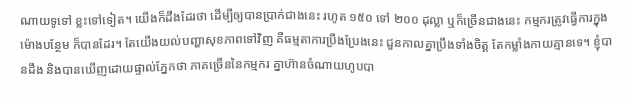ណាយទូទៅ ខ្លះទៅទៀត។ យើងក៏ដឹងដែរថា ដើម្បីឲ្យបានប្រាក់ជាងនេះ រហូត ១៥០ ទៅ ២០០ ដុល្លា ឬក៏ច្រើនជាងនេះ កម្មករត្រូវធ្វើការក្នុងម៉ោងបន្ថែម ក៏បានដែរ។ តែយើងយល់បញ្ហាសុខភាពទៅវិញ គឺធម្មតាការប្រឹងប្រែងនេះ ជួនកាលគ្នាប្រឹងទាំងចិត្ត តែកម្លាំងកាយគ្មានទេ។ ខ្ញុំបានដឹង និងបានឃើញដោយផ្ទាល់ភ្នែកថា ភាគច្រើននៃកម្មករ គ្នាហ៊ានចំណាយហូបបា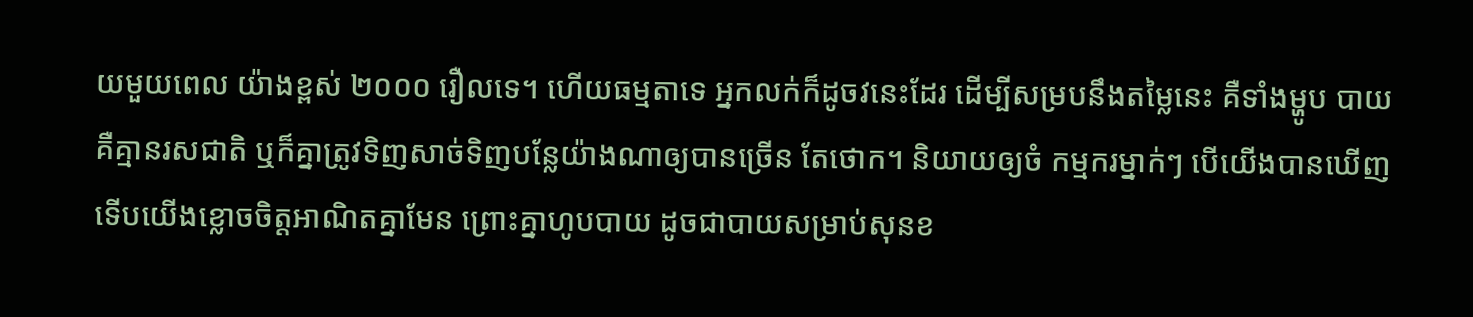យមួយពេល យ៉ាងខ្ពស់ ២០០០ រឿលទេ។ ហើយធម្មតាទេ អ្នកលក់ក៏ដូចវនេះដែរ ដើម្បីសម្របនឹងតម្លៃនេះ គឺទាំងម្ហូប បាយ គឺគ្មានរសជាតិ ឬក៏គ្នាត្រូវទិញសាច់ទិញបន្លែយ៉ាងណាឲ្យបានច្រើន តែថោក។ និយាយឲ្យចំ កម្មករម្នាក់ៗ បើយើងបានឃើញ ទើបយើងខ្លោចចិត្តអាណិតគ្នាមែន ព្រោះគ្នាហូបបាយ ដូចជាបាយសម្រាប់សុនខ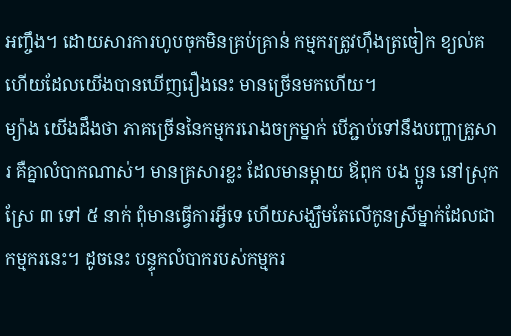អញ្ចឹង។ ដោយសារការហូបចុកមិនគ្រប់គ្រាន់ កម្មករត្រូវហ៊ឹងត្រចៀក ខ្យល់គ ហើយដែលយើងបានឃើញរឿងនេះ មានច្រើនមកហើយ។
ម្យ៉ាង យើងដឹងថា ភាគច្រើននៃកម្មកររោងចក្រម្នាក់ បើភ្ជាប់ទៅនឹងបញ្ហាគ្រួសារ គឺគ្នាលំបាកណាស់។ មានគ្រសារខ្លះ ដែលមានម្តាយ ឪពុក បង ប្អូន នៅស្រុកស្រែ ៣ ទៅ ៥ នាក់ ពុំមានធ្វើការអ្វីទេ ហើយសង្ឃឹមតែលើកូនស្រីម្នាក់ដែលជាកម្មករនេះ។ ដូចនេះ បន្ទុកលំបាករបស់កម្មករ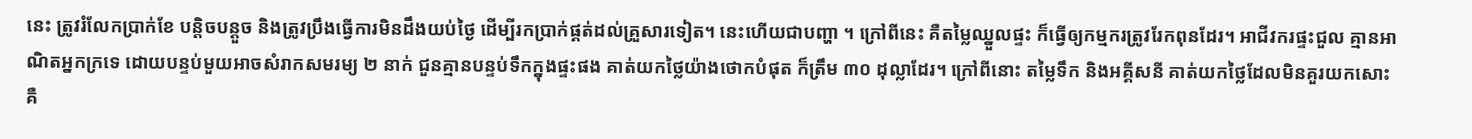នេះ ត្រូវរំលែកប្រាក់ខែ បន្តិចបន្តួច និងត្រូវប្រឹងធ្វើការមិនដឹងយប់ថ្ងៃ ដើម្បីរកប្រាក់ផ្គត់ដល់គ្រួសារទៀត។ នេះហើយជាបញ្ហា ។ ក្រៅពីនេះ គឺតម្លៃឈ្នួលផ្ទះ ក៏ធ្វើឲ្យកម្មករត្រូវរែកពុនដែរ។ អាជីវករផ្ទះជួល គ្មានអាណិតអ្នកក្រទេ ដោយបន្ទប់មួយអាចសំរាកសមរម្យ ២ នាក់ ជួនគ្មានបន្ទប់ទឹកក្នុងផ្ទះផង គាត់យកថ្លៃយ៉ាងថោកបំផុត ក៏ត្រឹម ៣០ ដុល្លាដែរ។ ក្រៅពីនោះ តម្លៃទឹក និងអគ្គីសនី គាត់យកថ្លៃដែលមិនគួរយកសោះ គឺ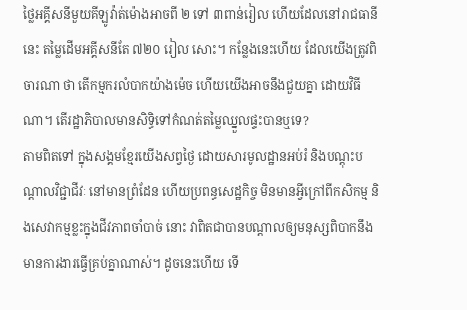ថ្លៃអគ្គីសនីមួយគីឡូវ៉ាត់ម៉ោងអាចពី ២ ទៅ ៣ពាន់រៀល ហើយដែលនៅរាជធានីនេះ តម្លៃដើមអគ្គីសនីតែ ៧២០ រៀល សោះ។ កន្លែងនេះហើយ ដែលយើងត្រូវពិចារណា ថា តើកម្មករលំបាកយ៉ាងម៉េច ហើយយើងអាចនឹងជួយគ្នា ដោយវិធីណា។ តើរដ្ឋាភិបាលមានសិទ្ធិទៅកំណត់តម្លៃឈ្នួលផ្ទះបានឬទេ?
តាមពិតទៅ ក្នុងសង្គមខ្មែរយើងសព្វថ្ងៃ ដោយសារមូលដ្ឋានអប់រំ និងបណ្តុះបណ្តាលវិជ្ជាជីវៈ នៅមានព្រំដែន ហើយប្រពន្ធសេដ្ឋកិច្ច មិនមានអ្វីក្រៅពីកសិកម្ម និងសេវាកម្មខ្លះក្នុងជីវភាពចាំបាច់ នោះ វាពិតជាបានបណ្តាលឲ្យមនុស្សពិបាកនឹងមានការងារធ្វើគ្រប់គ្នាណាស់។ ដូចនេះហើយ ទើ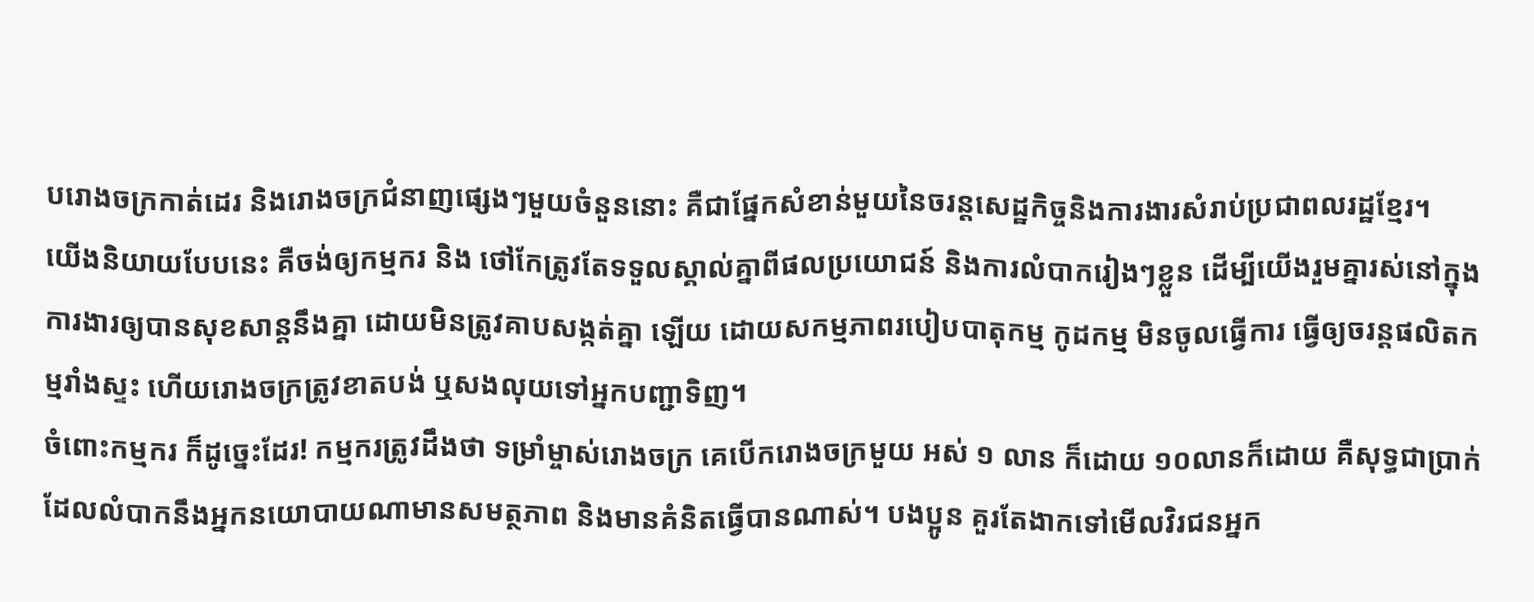បរោងចក្រកាត់ដេរ និងរោងចក្រជំនាញផ្សេងៗមួយចំនួននោះ គឺជាផ្នែកសំខាន់មួយនៃចរន្តសេដ្ឋកិច្ចនិងការងារសំរាប់ប្រជាពលរដ្ឋខ្មែរ។
យើងនិយាយបែបនេះ គឺចង់ឲ្យកម្មករ និង ថៅកែត្រូវតែទទួលស្គាល់គ្នាពីផលប្រយោជន៍ និងការលំបាករៀងៗខ្លួន ដើម្បីយើងរួមគ្នារស់នៅក្នុងការងារឲ្យបានសុខសាន្តនឹងគ្នា ដោយមិនត្រូវគាបសង្កត់គ្នា ឡើយ ដោយសកម្មភាពរបៀបបាតុកម្ម កូដកម្ម មិនចូលធ្វើការ ធ្វើឲ្យចរន្តផលិតកម្មរាំងស្ទះ ហើយរោងចក្រត្រូវខាតបង់ ឬសងលុយទៅអ្នកបញ្ជាទិញ។
ចំពោះកម្មករ ក៏ដូច្នេះដែរ! កម្មករត្រូវដឹងថា ទម្រាំម្ចាស់រោងចក្រ គេបើករោងចក្រមួយ អស់ ១ លាន ក៏ដោយ ១០លានក៏ដោយ គឺសុទ្ធជាប្រាក់ ដែលលំបាកនឹងអ្នកនយោបាយណាមានសមត្ថភាព និងមានគំនិតធ្វើបានណាស់។ បងប្អូន គួរតែងាកទៅមើលវិរជនអ្នក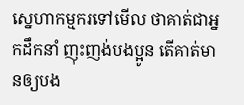ស្នេហាកម្មករទៅមើល ថាគាត់ជាអ្នកដឹកនាំ ញុះញង់បងប្អូន តើគាត់មានឲ្យបង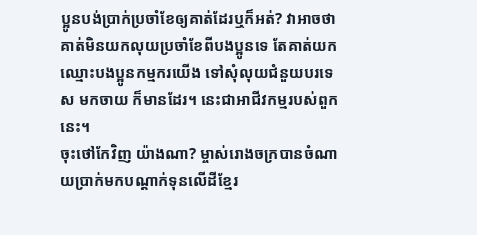ប្អូនបង់ប្រាក់ប្រចាំខែឲ្យគាត់ដែរឬក៏អត់? វាអាចថាគាត់មិនយកលុយប្រចាំខែពីបងប្អូនទេ តែគាត់យកឈ្មោះបងប្អូនកម្មករយើង ទៅសុំលុយជំនួយបរទេស មកចាយ ក៏មានដែរ។ នេះជាអាជីវកម្មរបស់ពួកនេះ។
ចុះថៅកែវិញ យ៉ាងណា? ម្ចាស់រោងចក្របានចំណាយប្រាក់មកបណ្តាក់ទុនលើដីខ្មែរ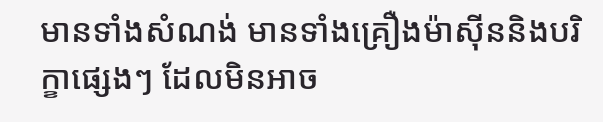មានទាំងសំណង់ មានទាំងគ្រឿងម៉ាស៊ីននិងបរិក្ខាផ្សេងៗ ដែលមិនអាច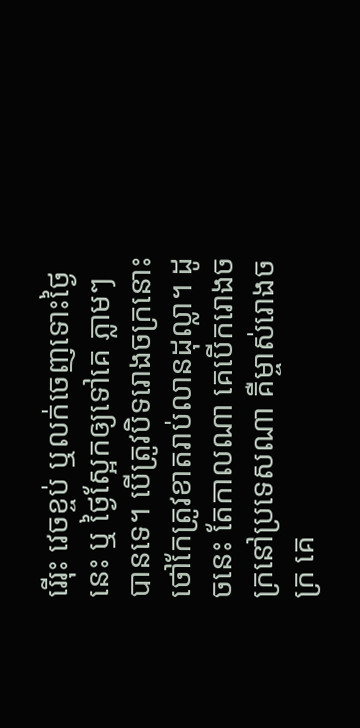រើរុះ វេចខ្ចប់ ឬលក់ចេញទោះថ្ងៃនេះ ឬ ថ្ងៃស្អែកឲ្យទៅគេ ភ្លាមៗ បានទេ។ បើត្រូវបិទរោងចក្រនោះ ថៅកែត្រូវខាតរាប់លានដុល្លា។ ដូចនេះ តែកាលណា គេបើករោងចក្រនៅប្រទេសណា គឺម្ចាស់រោងចក្រ គេ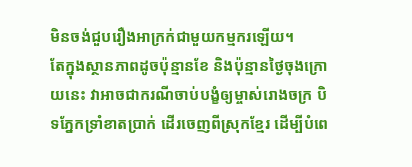មិនចង់ជួបរឿងអាក្រក់ជាមួយកម្មករឡើយ។
តែក្នុងស្ថានភាពដូចប៉ុន្មានខែ និងប៉ុន្មានថ្ងៃចុងក្រោយនេះ វាអាចជាករណីចាប់បង្ខំឲ្យម្ចាស់រោងចក្រ បិទភ្នែកទ្រាំខាតប្រាក់ ដើរចេញពីស្រុកខ្មែរ ដើម្បីបំពេ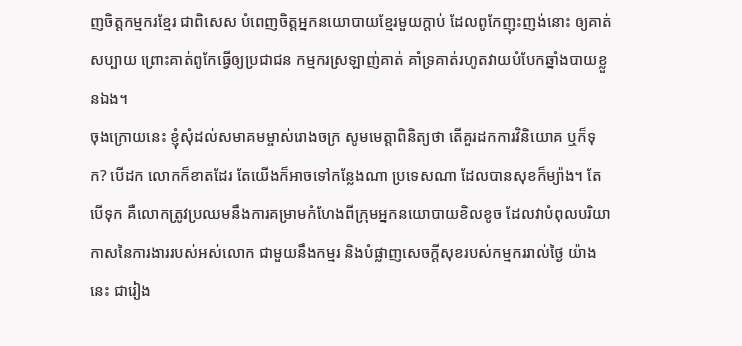ញចិត្តកម្មករខ្មែរ ជាពិសេស បំពេញចិត្តអ្នកនយោបាយខ្មែរមួយក្តាប់ ដែលពូកែញុះញង់នោះ ឲ្យគាត់សប្បាយ ព្រោះគាត់ពូកែធ្វើឲ្យប្រជាជន កម្មករស្រឡាញ់គាត់ គាំទ្រគាត់រហូតវាយបំបែកឆ្នាំងបាយខ្លួនឯង។
ចុងក្រោយនេះ ខ្ញុំសុំដល់សមាគមម្ចាស់រោងចក្រ សូមមេត្តាពិនិត្យថា តើគួរដកការវិនិយោគ ឬក៏ទុក? បើដក លោកក៏ខាតដែរ តែយើងក៏អាចទៅកន្លែងណា ប្រទេសណា ដែលបានសុខក៏ម្យ៉ាង។ តែបើទុក គឺលោកត្រូវប្រឈមនឹងការគម្រាមកំហែងពីក្រុមអ្នកនយោបាយខិលខូច ដែលវាបំពុលបរិយាកាសនៃការងាររបស់អស់លោក ជាមួយនឹងកម្មរ និងបំផ្លាញសេចក្តីសុខរបស់កម្មកររាល់ថ្ងៃ យ៉ាងនេះ ជារៀង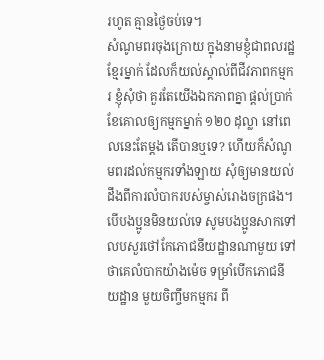រហូត គ្មានថ្ងៃចប់ទេ។
សំណូមពរចុងក្រោយ ក្នុងនាមខ្ញុំជាពលរដ្ឋខ្មែរម្នាក់ ដែលក៏យល់ស្គាល់ពីជីវភាពកម្មករ ខ្ញុំសុំថា គួរតែយើងឯកភាពគ្នា ផ្តល់ប្រាក់ខែគោលឲ្យកម្មកម្នាក់ ១២០ ដុល្លា នៅពេលនេះតែម្តង តើបានឬទេ? ហើយក៏សំណូមពរដល់កម្មករទាំងឡាយ សុំឲ្យមានយល់ដឹងពីការលំបាករបស់ម្ចាស់រោងចក្រផង។ បើបងប្អូនមិនយល់ទេ សូមបងប្អូនសាកទៅលបសួរថៅកែភោជនីយដ្ឋានណាមួយ ទៅ ថាគេលំបាកយ៉ាងម៉េច ទម្រាំបើកភោជនីយដ្ឋាន មួយចិញ្ចឹមកម្មករ ពី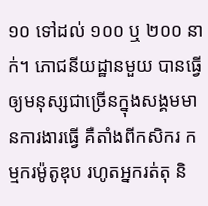១០ ទៅដល់ ១០០ ឬ ២០០ នាក់។ ភោជនីយដ្ឋានមួយ បានធ្វើឲ្យមនុស្សជាច្រើនក្នុងសង្គមមានការងារធ្វើ គឺតាំងពីកសិករ កម្មករម៉ូតូឌុប រហូតអ្នករត់តុ និ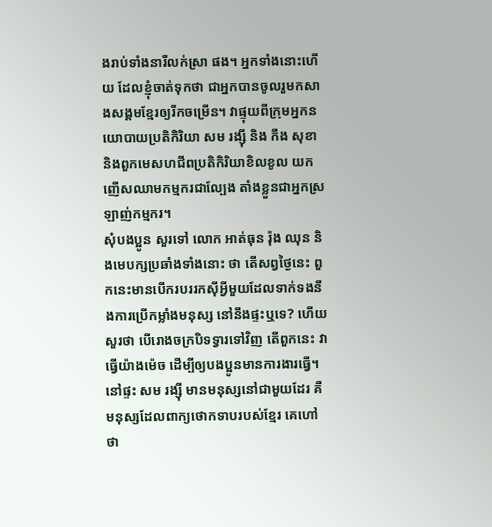ងរាប់ទាំងនារីលក់ស្រា ផង។ អ្នកទាំងនោះហើយ ដែលខ្ញុំចាត់ទុកថា ជាអ្នកបានចូលរួមកសាងសង្គមខ្មែរឲ្យរីកចម្រើន។ វាផ្ទុយពីក្រុមអ្នកនយោបាយប្រតិកិរិយា សម រង្ស៊ី និង កឹង សុខា និងពួកមេសហជីពប្រតិកិរិយាខិលខូល យកញើសឈាមកម្មករជាល្បែង តាំងខ្លួនជាអ្នកស្រឡាញ់កម្មករ។
សុំបងប្អូន សួរទៅ លោក អាត់ធុន រ៉ុង ឈុន និងមេបក្សប្រឆាំងទាំងនោះ ថា តើសព្វថ្ងៃនេះ ពួកនេះមានបើករបររកស៊ីអ្វីមួយដែលទាក់ទងនឹងការប្រើកម្លាំងមនុស្ស នៅនឹងផ្ទះឬទេ? ហើយសួរថា បើរោងចក្របិទទ្វារទៅវិញ តើពួកនេះ វាធ្វើយ៉ាងម៉េច ដើម្បីឲ្យបងប្អូនមានការងារធ្វើ។ នៅផ្ទះ សម រង្ស៊ី មានមនុស្សនៅជាមួយដែរ គឺមនុស្សដែលពាក្យថោកទាបរបស់ខ្មែរ គេហៅថា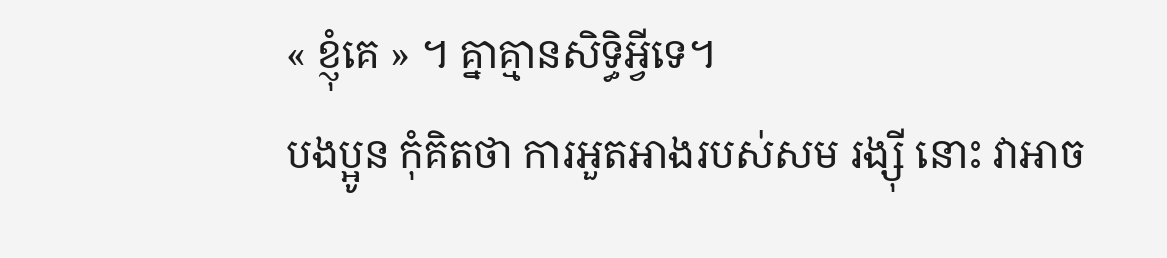« ខ្ញុំគេ » ។ គ្នាគ្មានសិទ្ធិអ្វីទេ។
បងប្អូន កុំគិតថា ការអួតអាងរបស់សម រង្ស៊ី នោះ វាអាច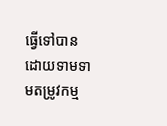ធ្វើទៅបាន ដោយទាមទាមតម្រូវកម្ម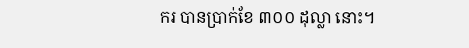ករ បានប្រាក់ខែ ៣០០ ដុល្លា នោះ។